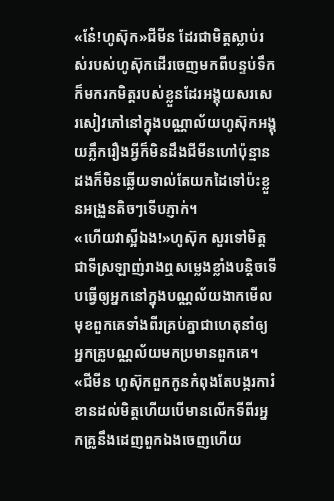«ន៎ែ!ហូស៊ុក»ជីមីន ដែរជាមិត្តស្លាប់រស់របស់ហូស៊ុកដើរចេញមកពីបន្ទប់ទឹកក៏មករកមិត្តរបស់ខ្លួនដែរអង្គុយសរសេរសៀវភៅនៅក្នុងបណ្ណាល័យហូស៊ុកអង្គុយភ្លឹករឿងអ្វីក៏មិនដឹងជីមីនហៅប៉ុន្មានដងក៏មិនឆ្លើយទាល់តែយកដៃទៅប៉ះខ្លួនអង្រួនតិចៗទើបភ្ញាក់។
«ហើយវាស្អីឯង!»ហូស៊ុក សួរទៅមិត្តជាទីស្រឡាញ់រាងឮសម្លេងខ្លាំងបន្តិចទើបធ្វើឲ្យអ្នកនៅក្នុងបណ្ណល័យងាកមើលមុខពួកគេទាំងពីរគ្រប់គ្នាជាហេតុនាំឲ្យអ្នកគ្រូបណ្ណល័យមកប្រមានពួកគេ។
«ជីមីន ហូស៊ុកពួកកូនកំពុងតែបង្ករការំខានដល់មិត្តហើយបើមានលើកទីពីរអ្នកគ្រូនឹងដេញពួកឯងចេញហើយ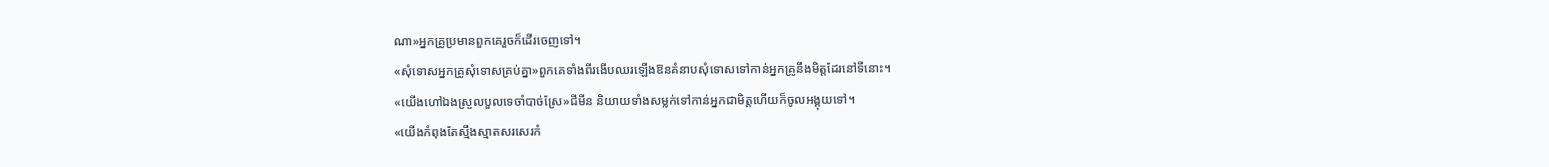ណា»អ្នកគ្រូប្រមានពួកគេរួចក៏ដើរចេញទៅ។
«សុំទោសអ្នកគ្រូសុំទោសគ្រប់គ្នា»ពួកគេទាំងពីរងើបឈរឡើងឱនគំនាបសុំទោសទៅកាន់អ្នកគ្រូនឹងមិត្តដែរនៅទីនោះ។
«យើងហៅឯងស្រួលបួលទេចាំបាច់ស្រែ»ជីមីន និយាយទាំងសម្លក់ទៅកាន់អ្នកជាមិត្តហើយក៏ចូលអង្គុយទៅ។
«យើងកំពុងតែស្មឹងស្មាតសរសេរកំ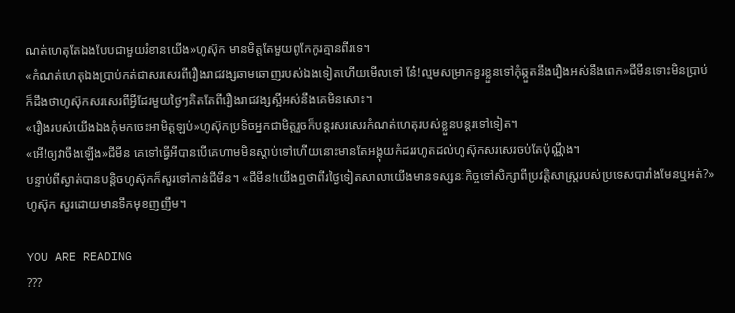ណត់ហេតុតែឯងបែបជាមួយរំខានយើង»ហូស៊ុក មានមិត្តតែមួយពូកែកូរគ្មានពីរទេ។
«កំណត់ហេតុឯងប្រាប់កត់ជាសរសេរពីរឿងរាជវង្សឆាមឆោញរបស់ឯងទៀតហើយមើលទៅ ន៎ែ!ល្មមសម្រាកខួរខ្លួនទៅកុំឆ្កួតនឹងរឿងអស់នឹងពេក»ជីមីនទោះមិនប្រាប់ក៏ដឹងថាហូស៊ុកសរសេរពីអ្វីដែរមួយថ្ងៃៗគិតតែពីរឿងរាជវង្សស្អីអស់នឹងគេមិនសោះ។
«រឿងរបស់យើងឯងកុំមកចេះអាមិត្តឡប់»ហូស៊ុកប្រទិចអ្នកជាមិត្តរួចក៏បន្តរសរសេរកំណត់ហេតុរបស់ខ្លួនបន្តរទៅទៀត។
«អើ!ឲ្យវាចឹងឡើង»ជីមីន គេទៅធ្វើអីបានបើគេហាមមិនស្ដាប់ទៅហើយនោះមានតែអង្គុយកំដររហូតដល់ហូស៊ុកសរសេរចប់តែប៉ុណ្ណឹង។
បន្ទាប់ពីស្ងាត់បានបន្តិចហូស៊ុកក៏សួរទៅកាន់ជីមីន។ «ជីមីន!យើងឮថាពីរថ្ងៃទៀតសាលាយើងមានទស្សនៈកិច្ចទៅសិក្សាពីប្រវត្តិសាស្ត្ររបស់ប្រទេសបារាំងមែនឬអត់?»ហូស៊ុក សួរដោយមានទឹកមុខញញឹម។

YOU ARE READING
???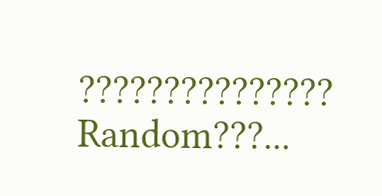???????????????
Random???...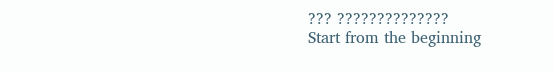??? ??????????????
Start from the beginning